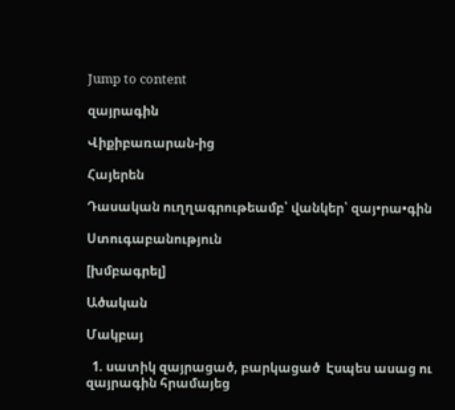Jump to content

զայրագին

Վիքիբառարան-ից

Հայերեն

Դասական ուղղագրութեամբ՝ վանկեր՝ զայ•րա•գին

Ստուգաբանություն

[խմբագրել]

Ածական

Մակբայ

  1. սատիկ զայրացած, բարկացած  Էսպես ասաց ու զայրագին հրամայեց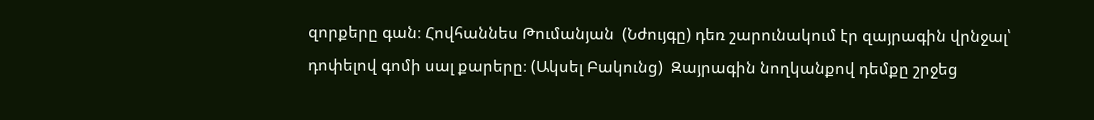զորքերը գան։ Հովհաննես Թումանյան  (Նժույգը) դեռ շարունակում էր զայրագին վրնջալ՝ դոփելով գոմի սալ քարերը։ (Ակսել Բակունց)  Զայրագին նողկանքով դեմքը շրջեց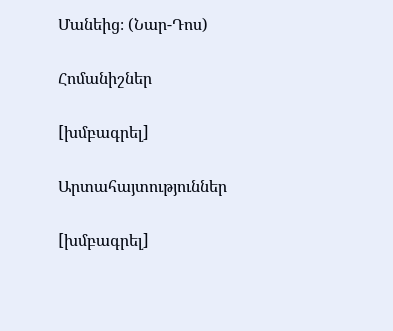Մանեից։ (Նար-Դոս)

Հոմանիշներ

[խմբագրել]

Արտահայտություններ

[խմբագրել]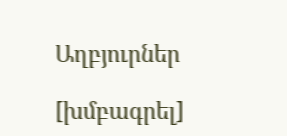Աղբյուրներ

[խմբագրել]